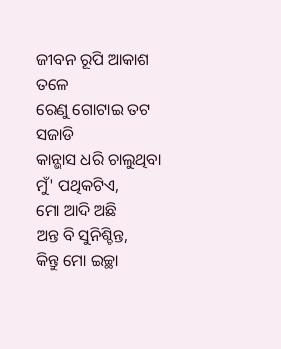ଜୀବନ ରୂପି ଆକାଶ ତଳେ
ରେଣୁ ଗୋଟାଇ ତଟ ସଜାଡି
କାନ୍ଭାସ ଧରି ଚାଲୁଥିବା ମୁଁ' ପଥିକଟିଏ,
ମୋ ଆଦି ଅଛି
ଅନ୍ତ ବି ସୁନିଶ୍ଚିନ୍ତ,
କିନ୍ତୁ ମୋ ଇଚ୍ଛା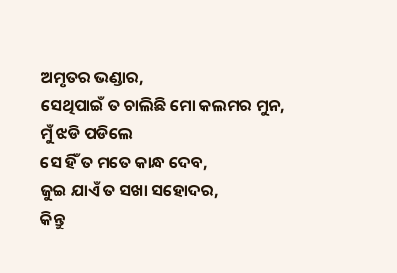ଅମୃତର ଭଣ୍ଡାର,
ସେଥିପାଇଁ ତ ଚାଲିଛି ମୋ କଲମର ମୁନ,
ମୁଁ ଝଡି ପଡିଲେ
ସେ ହିଁ ତ ମତେ କାନ୍ଧ ଦେବ,
ଜୁଇ ଯାଏଁ ତ ସଖା ସହୋଦର,
କିନ୍ତୁ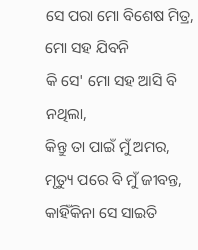ସେ ପରା ମୋ ବିଶେଷ ମିତ୍ର,
ମୋ ସହ ଯିବନି
କି ସେ' ମୋ ସହ ଆସି ବି ନଥିଲା,
କିନ୍ତୁ ତା ପାଇଁ ମୁଁ ଅମର,
ମୃତ୍ୟୁ ପରେ ବି ମୁଁ ଜୀବନ୍ତ,
କାହିଁକିନା ସେ ସାଇତି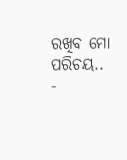ରଖିବ ମୋ ପରିଚୟ..
-